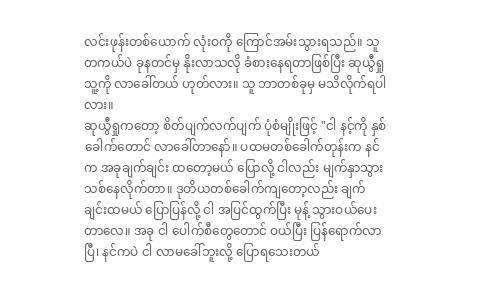လင်းဖုန်းတစ်ယောက် လုံးဝကို ကြောင်အမ်းသွားရသည်။ သူ တကယ်ပဲ ခုနတင်မှ နိုးလာသလို ခံစားနေရတာဖြစ်ပြီး ဆုယွီရှု သူ့ကို လာခေါ်တယ် ဟုတ်လား။ သူ ဘာတစ်ခုမှ မသိလိုက်ရပါလား။
ဆုယွီရှုကတော့ စိတ်ပျက်လက်ပျက် ပုံစံမျိုးဖြင့် "ငါ နင့်ကို နှစ်ခေါက်တောင် လာခေါ်တာနော်။ ပထမတစ်ခေါက်တုန်းက နင်က အခုချက်ချင်း ထတော့မယ် ပြောလို့ ငါလည်း မျက်နှာသွားသစ်နေလိုက်တာ။ ဒုတိယတစ်ခေါက်ကျတော့လည်း ချက်ချင်းထမယ် ပြောပြန်လို့ ငါ အပြင်ထွက်ပြီး မုန့် သွားဝယ်ပေးတာလေ။ အခု ငါ ပေါက်စီတွေတောင် ဝယ်ပြီး ပြန်ရောက်လာပြီ၊ နင်ကပဲ ငါ လာမခေါ်ဘူးလို့ ပြောရသေးတယ်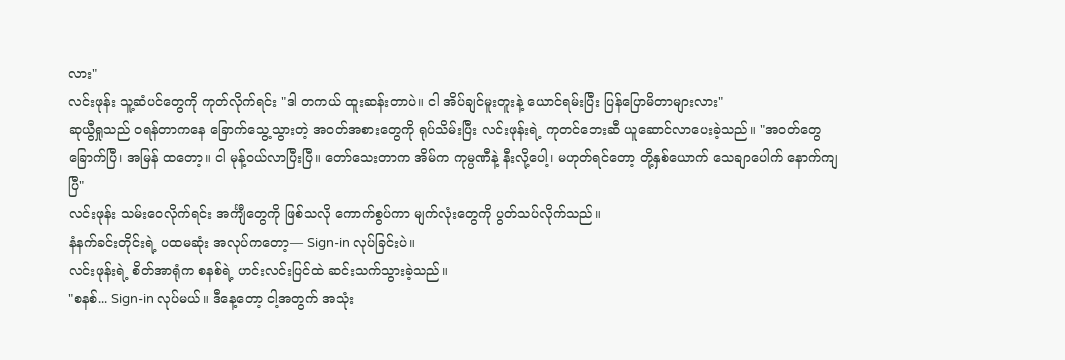လား"
လင်းဖုန်း သူ့ဆံပင်တွေကို ကုတ်လိုက်ရင်း "ဒါ တကယ် ထူးဆန်းတာပဲ။ ငါ အိပ်ချင်မူးတူးနဲ့ ယောင်ရမ်းပြီး ပြန်ပြောမိတာများလား"
ဆုယွီရှုသည် ဝရန်တာကနေ ခြောက်သွေ့သွားတဲ့ အဝတ်အစားတွေကို ရုပ်သိမ်းပြီး လင်းဖုန်းရဲ့ ကုတင်ဘေးဆီ ယူဆောင်လာပေးခဲ့သည်။ "အဝတ်တွေ ခြောက်ပြီ၊ အမြန် ထတော့။ ငါ မုန့်ဝယ်လာပြီးပြီ။ တော်သေးတာက အိမ်က ကုမ္ပဏီနဲ့ နီးလို့ပေါ့၊ မဟုတ်ရင်တော့ တို့နှစ်ယောက် သေချာပေါက် နောက်ကျပြီ"
လင်းဖုန်း သမ်းဝေလိုက်ရင်း အင်္ကျီတွေကို ဖြစ်သလို ကောက်စွပ်ကာ မျက်လုံးတွေကို ပွတ်သပ်လိုက်သည်။
နံနက်ခင်းတိုင်းရဲ့ ပထမဆုံး အလုပ်ကတော့— Sign-in လုပ်ခြင်းပဲ။
လင်းဖုန်းရဲ့ စိတ်အာရုံက စနစ်ရဲ့ ဟင်းလင်းပြင်ထဲ ဆင်းသက်သွားခဲ့သည်။
"စနစ်... Sign-in လုပ်မယ်။ ဒီနေ့တော့ ငါ့အတွက် အသုံး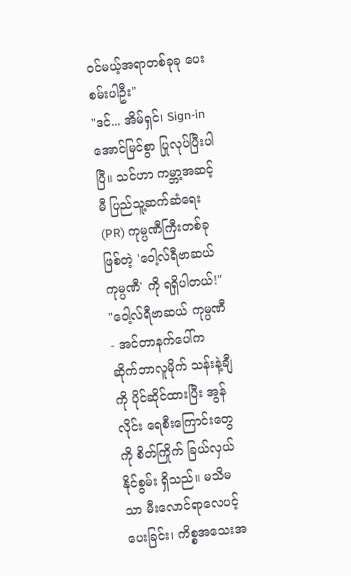ဝင်မယ့်အရာတစ်ခုခု ပေးစမ်းပါဦး"
"ဒင်... အိမ်ရှင်၊ Sign-in အောင်မြင်စွာ ပြုလုပ်ပြီးပါပြီ။ သင်ဟာ ကမ္ဘာ့အဆင့်မီ ပြည်သူ့ဆက်ဆံရေး (PR) ကုမ္ပဏီကြီးတစ်ခုဖြစ်တဲ့ 'ဝေါ့လ်ရီဗာဆယ် ကုမ္ပဏီ' ကို ရရှိပါတယ်!"
"ဝေါ့လ်ရီဗာဆယ် ကုမ္ပဏီ - အင်တာနက်ပေါ်က ဆိုက်ဘာလူမိုက် သန်းနဲ့ချီကို ပိုင်ဆိုင်ထားပြီး အွန်လိုင်း ရေစီးကြောင်းတွေကို စိတ်ကြိုက် ခြယ်လှယ်နိုင်စွမ်း ရှိသည်။ မသိမသာ မီးလောင်ရာလေပင့်ပေးခြင်း၊ ကိစ္စအသေးအ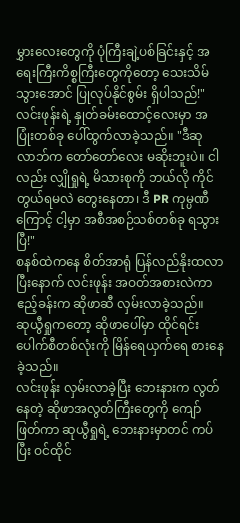မွှားလေးတွေကို ပုံကြီးချဲ့ပစ်ခြင်းနှင့် အရေးကြီးကိစ္စကြီးတွေကိုတော့ သေးသိမ်သွားအောင် ပြုလုပ်နိုင်စွမ်း ရှိပါသည်!"
လင်းဖုန်းရဲ့ နှုတ်ခမ်းထောင့်လေးမှာ အပြုံးတစ်ခု ပေါ်ထွက်လာခဲ့သည်။ "ဒီဆုလာဘ်က တော်တော်လေး မဆိုးဘူးပဲ။ ငါလည်း လျှိုရှုရဲ့ မိသားစုကို ဘယ်လို ကိုင်တွယ်ရမလဲ တွေးနေတာ၊ ဒီ PR ကုမ္ပဏီကြောင့် ငါ့မှာ အစီအစဉ်သစ်တစ်ခု ရသွားပြီ!"
စနစ်ထဲကနေ စိတ်အာရုံ ပြန်လည်နိုးထလာပြီးနောက် လင်းဖုန်း အဝတ်အစားလဲကာ ဧည့်ခန်းက ဆိုဖာဆီ လှမ်းလာခဲ့သည်။
ဆုယွီရှုကတော့ ဆိုဖာပေါ်မှာ ထိုင်ရင်း ပေါက်စီတစ်လုံးကို မြိန်ရေယှက်ရေ စားနေခဲ့သည်။
လင်းဖုန်း လှမ်းလာခဲ့ပြီး ဘေးနားက လွတ်နေတဲ့ ဆိုဖာအလွတ်ကြီးတွေကို ကျော်ဖြတ်ကာ ဆုယွီရှုရဲ့ ဘေးနားမှာတင် ကပ်ပြီး ဝင်ထိုင်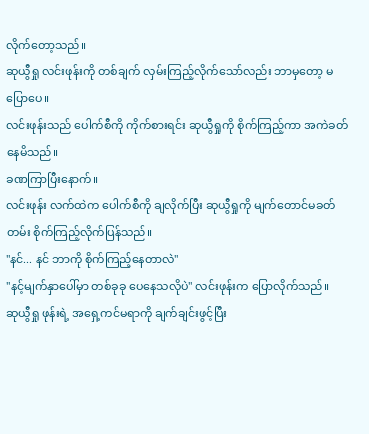လိုက်တော့သည်။
ဆုယွီရှု လင်းဖုန်းကို တစ်ချက် လှမ်းကြည့်လိုက်သော်လည်း ဘာမှတော့ မပြောပေ။
လင်းဖုန်းသည် ပေါက်စီကို ကိုက်စားရင်း ဆုယွီရှုကို စိုက်ကြည့်ကာ အကဲခတ်နေမိသည်။
ခဏကြာပြီးနောက်။
လင်းဖုန်း လက်ထဲက ပေါက်စီကို ချလိုက်ပြီး ဆုယွီရှုကို မျက်တောင်မခတ်တမ်း စိုက်ကြည့်လိုက်ပြန်သည်။
"နင်... နင် ဘာကို စိုက်ကြည့်နေတာလဲ"
"နင့်မျက်နှာပေါ်မှာ တစ်ခုခု ပေနေသလိုပဲ" လင်းဖုန်းက ပြောလိုက်သည်။
ဆုယွီရှု ဖုန်းရဲ့ အရှေ့ကင်မရာကို ချက်ချင်းဖွင့်ပြီး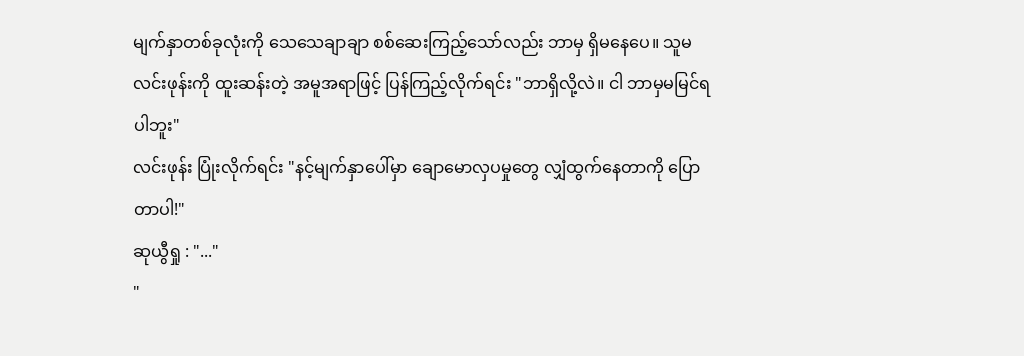မျက်နှာတစ်ခုလုံးကို သေသေချာချာ စစ်ဆေးကြည့်သော်လည်း ဘာမှ ရှိမနေပေ။ သူမ လင်းဖုန်းကို ထူးဆန်းတဲ့ အမူအရာဖြင့် ပြန်ကြည့်လိုက်ရင်း "ဘာရှိလို့လဲ။ ငါ ဘာမှမမြင်ရပါဘူး"
လင်းဖုန်း ပြုံးလိုက်ရင်း "နင့်မျက်နှာပေါ်မှာ ချောမောလှပမှုတွေ လျှံထွက်နေတာကို ပြောတာပါ!"
ဆုယွီရှု : "..."
"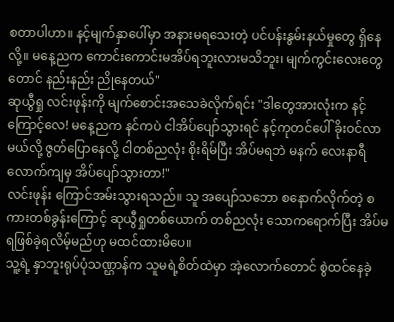စတာပါဟာ။ နင့်မျက်နှာပေါ်မှာ အနားမရသေးတဲ့ ပင်ပန်းနွမ်းနယ်မှုတွေ ရှိနေလို့။ မနေ့ညက ကောင်းကောင်းမအိပ်ရဘူးလားမသိဘူး၊ မျက်ကွင်းလေးတွေတောင် နည်းနည်း ညိုနေတယ်"
ဆုယွီရှု လင်းဖုန်းကို မျက်စောင်းအသေခဲလိုက်ရင်း "ဒါတွေအားလုံးက နင့်ကြောင့်လေ! မနေ့ညက နင်ကပဲ ငါအိပ်ပျော်သွားရင် နင့်ကုတင်ပေါ် ခိုးဝင်လာမယ်လို့ ဇွတ်ပြောနေလို့ ငါတစ်ညလုံး စိုးရိမ်ပြီး အိပ်မရဘဲ မနက် လေးနာရီလောက်ကျမှ အိပ်ပျော်သွားတာ!"
လင်းဖုန်း ကြောင်အမ်းသွားရသည်။ သူ အပျော်သဘော စနောက်လိုက်တဲ့ စကားတစ်ခွန်းကြောင့် ဆုယွီရှုတစ်ယောက် တစ်ညလုံး သောကရောက်ပြီး အိပ်မရဖြစ်ခဲ့ရလိမ့်မည်ဟု မထင်ထားမိပေ။
သူ့ရဲ့ နှာဘူးရုပ်ပုံသဏ္ဌာန်က သူမရဲ့စိတ်ထဲမှာ အဲ့လောက်တောင် စွဲထင်နေခဲ့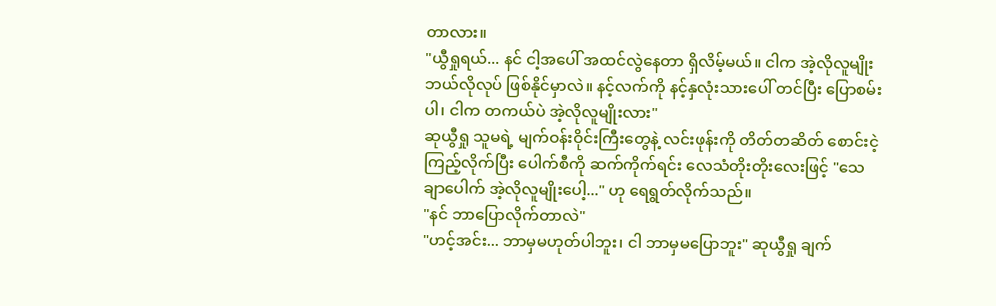တာလား။
"ယွီရှုရယ်... နင် ငါ့အပေါ် အထင်လွဲနေတာ ရှိလိမ့်မယ်။ ငါက အဲ့လိုလူမျိုး ဘယ်လိုလုပ် ဖြစ်နိုင်မှာလဲ။ နင့်လက်ကို နင့်နှလုံးသားပေါ် တင်ပြီး ပြောစမ်းပါ၊ ငါက တကယ်ပဲ အဲ့လိုလူမျိုးလား"
ဆုယွီရှု သူမရဲ့ မျက်ဝန်းဝိုင်းကြီးတွေနဲ့ လင်းဖုန်းကို တိတ်တဆိတ် စောင်းငဲ့ကြည့်လိုက်ပြီး ပေါက်စီကို ဆက်ကိုက်ရင်း လေသံတိုးတိုးလေးဖြင့် "သေချာပေါက် အဲ့လိုလူမျိုးပေါ့..." ဟု ရေရွတ်လိုက်သည်။
"နင် ဘာပြောလိုက်တာလဲ"
"ဟင့်အင်း... ဘာမှမဟုတ်ပါဘူး၊ ငါ ဘာမှမပြောဘူး" ဆုယွီရှု ချက်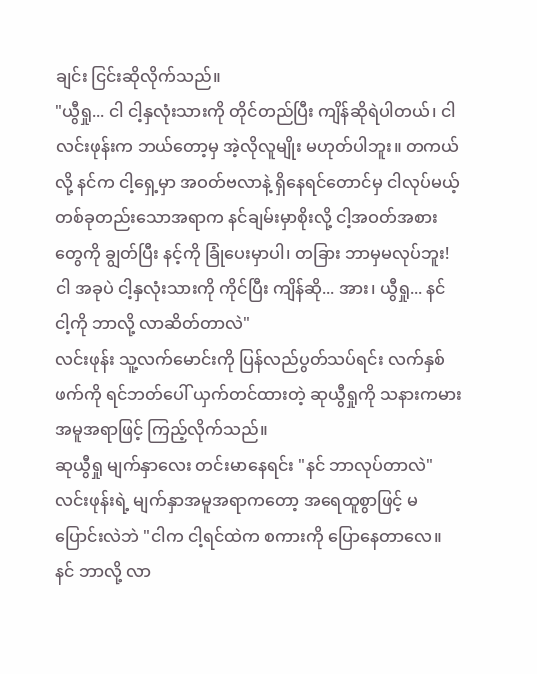ချင်း ငြင်းဆိုလိုက်သည်။
"ယွီရှု... ငါ ငါ့နှလုံးသားကို တိုင်တည်ပြီး ကျိန်ဆိုရဲပါတယ်၊ ငါ လင်းဖုန်းက ဘယ်တော့မှ အဲ့လိုလူမျိုး မဟုတ်ပါဘူး။ တကယ်လို့ နင်က ငါ့ရှေ့မှာ အဝတ်ဗလာနဲ့ ရှိနေရင်တောင်မှ ငါလုပ်မယ့် တစ်ခုတည်းသောအရာက နင်ချမ်းမှာစိုးလို့ ငါ့အဝတ်အစားတွေကို ချွတ်ပြီး နင့်ကို ခြုံပေးမှာပါ၊ တခြား ဘာမှမလုပ်ဘူး! ငါ အခုပဲ ငါ့နှလုံးသားကို ကိုင်ပြီး ကျိန်ဆို... အား၊ ယွီရှု... နင် ငါ့ကို ဘာလို့ လာဆိတ်တာလဲ"
လင်းဖုန်း သူ့လက်မောင်းကို ပြန်လည်ပွတ်သပ်ရင်း လက်နှစ်ဖက်ကို ရင်ဘတ်ပေါ် ယှက်တင်ထားတဲ့ ဆုယွီရှုကို သနားကမား အမူအရာဖြင့် ကြည့်လိုက်သည်။
ဆုယွီရှု မျက်နှာလေး တင်းမာနေရင်း "နင် ဘာလုပ်တာလဲ"
လင်းဖုန်းရဲ့ မျက်နှာအမူအရာကတော့ အရေထူစွာဖြင့် မပြောင်းလဲဘဲ "ငါက ငါ့ရင်ထဲက စကားကို ပြောနေတာလေ။ နင် ဘာလို့ လာ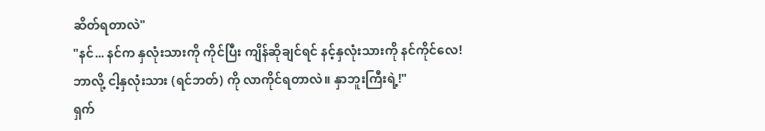ဆိတ်ရတာလဲ"
"နင်... နင်က နှလုံးသားကို ကိုင်ပြီး ကျိန်ဆိုချင်ရင် နင့်နှလုံးသားကို နင်ကိုင်လေ! ဘာလို့ ငါ့နှလုံးသား (ရင်ဘတ်) ကို လာကိုင်ရတာလဲ။ နှာဘူးကြီးရဲ့!"
ရှက်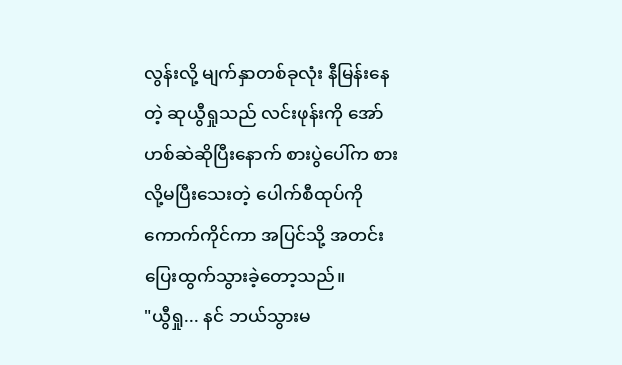လွန်းလို့ မျက်နှာတစ်ခုလုံး နီမြန်းနေတဲ့ ဆုယွီရှုသည် လင်းဖုန်းကို အော်ဟစ်ဆဲဆိုပြီးနောက် စားပွဲပေါ်က စားလို့မပြီးသေးတဲ့ ပေါက်စီထုပ်ကို ကောက်ကိုင်ကာ အပြင်သို့ အတင်းပြေးထွက်သွားခဲ့တော့သည်။
"ယွီရှု... နင် ဘယ်သွားမ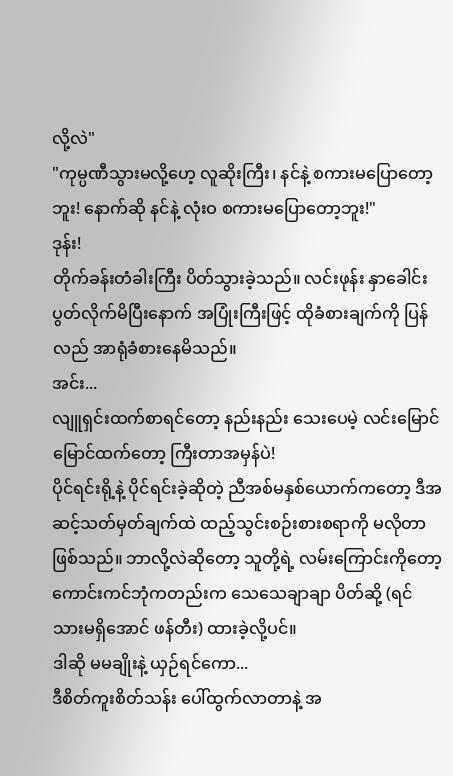လို့လဲ"
"ကုမ္ပဏီသွားမလို့ဟေ့ လူဆိုးကြီး၊ နင်နဲ့ စကားမပြောတော့ဘူး! နောက်ဆို နင်နဲ့ လုံးဝ စကားမပြောတော့ဘူး!"
ဒုန်း!
တိုက်ခန်းတံခါးကြီး ပိတ်သွားခဲ့သည်။ လင်းဖုန်း နှာခေါင်းပွတ်လိုက်မိပြီးနောက် အပြုံးကြီးဖြင့် ထိုခံစားချက်ကို ပြန်လည် အာရုံခံစားနေမိသည်။
အင်း...
လျူရှင်းထက်စာရင်တော့ နည်းနည်း သေးပေမဲ့ လင်းမြောင်မြောင်ထက်တော့ ကြီးတာအမှန်ပဲ!
ပိုင်ရင်းရို့နဲ့ ပိုင်ရင်းခဲ့ဆိုတဲ့ ညီအစ်မနှစ်ယောက်ကတော့ ဒီအဆင့်သတ်မှတ်ချက်ထဲ ထည့်သွင်းစဉ်းစားစရာကို မလိုတာ ဖြစ်သည်။ ဘာလို့လဲဆိုတော့ သူတို့ရဲ့ လမ်းကြောင်းကိုတော့ ကောင်းကင်ဘုံကတည်းက သေသေချာချာ ပိတ်ဆို့ (ရင်သားမရှိအောင် ဖန်တီး) ထားခဲ့လို့ပင်။
ဒါဆို မမချိုးနဲ့ ယှဉ်ရင်ကော...
ဒီစိတ်ကူးစိတ်သန်း ပေါ်ထွက်လာတာနဲ့ အ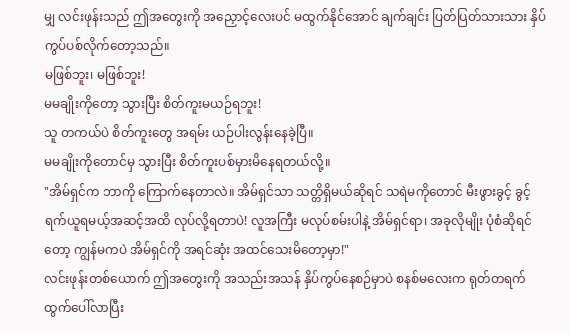မျှ လင်းဖုန်းသည် ဤအတွေးကို အညှောင့်လေးပင် မထွက်နိုင်အောင် ချက်ချင်း ပြတ်ပြတ်သားသား နှိပ်ကွပ်ပစ်လိုက်တော့သည်။
မဖြစ်ဘူး၊ မဖြစ်ဘူး!
မမချိုးကိုတော့ သွားပြီး စိတ်ကူးမယဉ်ရဘူး!
သူ တကယ်ပဲ စိတ်ကူးတွေ အရမ်း ယဉ်ပါးလွန်းနေခဲ့ပြီ။
မမချိုးကိုတောင်မှ သွားပြီး စိတ်ကူးပစ်မှားမိနေရတယ်လို့။
"အိမ်ရှင်က ဘာကို ကြောက်နေတာလဲ။ အိမ်ရှင်သာ သတ္တိရှိမယ်ဆိုရင် သရဲမကိုတောင် မီးဖွားခွင့် ခွင့်ရက်ယူရမယ့်အဆင့်အထိ လုပ်လို့ရတာပဲ! လူအကြီး မလုပ်စမ်းပါနဲ့ အိမ်ရှင်ရာ၊ အခုလိုမျိုး ပုံစံဆိုရင်တော့ ကျွန်မကပဲ အိမ်ရှင်ကို အရင်ဆုံး အထင်သေးမိတော့မှာ!"
လင်းဖုန်းတစ်ယောက် ဤအတွေးကို အသည်းအသန် နှိပ်ကွပ်နေစဉ်မှာပဲ စနစ်မလေးက ရုတ်တရက် ထွက်ပေါ်လာပြီး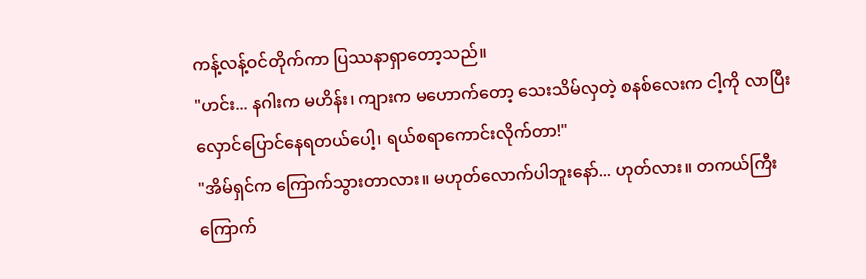ကန့်လန့်ဝင်တိုက်ကာ ပြဿနာရှာတော့သည်။
"ဟင်း... နဂါးက မဟိန်း၊ ကျားက မဟောက်တော့ သေးသိမ်လှတဲ့ စနစ်လေးက ငါ့ကို လာပြီး လှောင်ပြောင်နေရတယ်ပေါ့၊ ရယ်စရာကောင်းလိုက်တာ!"
"အိမ်ရှင်က ကြောက်သွားတာလား။ မဟုတ်လောက်ပါဘူးနော်... ဟုတ်လား။ တကယ်ကြီး ကြောက်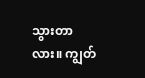သွားတာလား။ ကျွတ်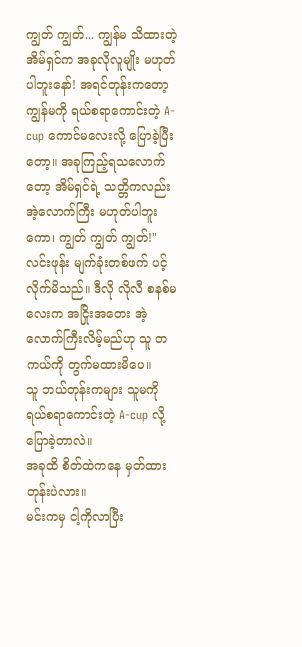ကျွတ် ကျွတ်... ကျွန်မ သိထားတဲ့ အိမ်ရှင်က အခုလိုလူမျိုး မဟုတ်ပါဘူးနော်! အရင်တုန်းကတော့ ကျွန်မကို ရယ်စရာကောင်းတဲ့ A-cup ကောင်မလေးလို့ ပြောခဲ့ပြီးတော့။ အခုကြည့်ရသလောက်တော့ အိမ်ရှင်ရဲ့ သတ္တိကလည်း အဲ့လောက်ကြီး မဟုတ်ပါဘူးကော၊ ကျွတ် ကျွတ် ကျွတ်!"
လင်းဖုန်း မျက်ခုံးတစ်ဖက် ပင့်လိုက်မိသည်။ ဒီလို လိုလီ စနစ်မလေးက အငြိုးအတေး အဲ့လောက်ကြီးလိမ့်မည်ဟု သူ တကယ်ကို တွက်မထားမိပေ။
သူ ဘယ်တုန်းကများ သူမကို ရယ်စရာကောင်းတဲ့ A-cup လို့ ပြောခဲ့တာလဲ။
အခုထိ စိတ်ထဲကနေ မှတ်ထားတုန်းပဲလား။
မင်းကမှ ငါ့ကိုလာပြီး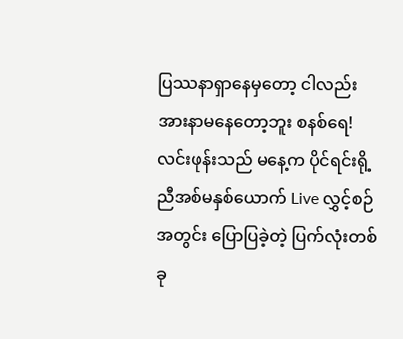ပြဿနာရှာနေမှတော့ ငါလည်း အားနာမနေတော့ဘူး စနစ်ရေ!
လင်းဖုန်းသည် မနေ့က ပိုင်ရင်းရို့ ညီအစ်မနှစ်ယောက် Live လွှင့်စဉ်အတွင်း ပြောပြခဲ့တဲ့ ပြက်လုံးတစ်ခု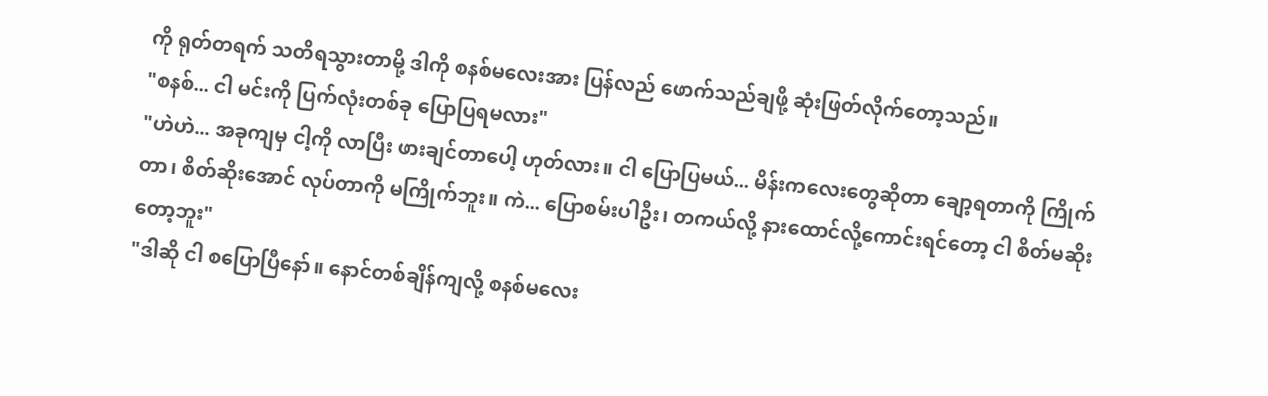ကို ရုတ်တရက် သတိရသွားတာမို့ ဒါကို စနစ်မလေးအား ပြန်လည် ဖောက်သည်ချဖို့ ဆုံးဖြတ်လိုက်တော့သည်။
"စနစ်... ငါ မင်းကို ပြက်လုံးတစ်ခု ပြောပြရမလား"
"ဟဲဟဲ... အခုကျမှ ငါ့ကို လာပြီး ဖားချင်တာပေါ့ ဟုတ်လား။ ငါ ပြောပြမယ်... မိန်းကလေးတွေဆိုတာ ချော့ရတာကို ကြိုက်တာ၊ စိတ်ဆိုးအောင် လုပ်တာကို မကြိုက်ဘူး။ ကဲ... ပြောစမ်းပါဦး၊ တကယ်လို့ နားထောင်လို့ကောင်းရင်တော့ ငါ စိတ်မဆိုးတော့ဘူး"
"ဒါဆို ငါ စပြောပြီနော်။ နောင်တစ်ချိန်ကျလို့ စနစ်မလေး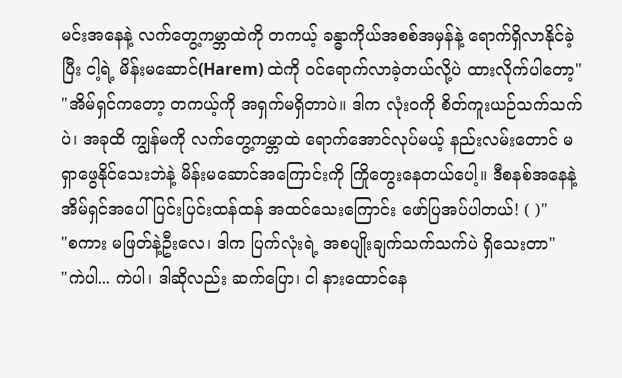မင်းအနေနဲ့ လက်တွေ့ကမ္ဘာထဲကို တကယ့် ခန္ဓာကိုယ်အစစ်အမှန်နဲ့ ရောက်ရှိလာနိုင်ခဲ့ပြီး ငါ့ရဲ့ မိန်းမဆောင်(Harem) ထဲကို ဝင်ရောက်လာခဲ့တယ်လို့ပဲ ထားလိုက်ပါတော့"
"အိမ်ရှင်ကတော့ တကယ့်ကို အရှက်မရှိတာပဲ။ ဒါက လုံးဝကို စိတ်ကူးယဉ်သက်သက်ပဲ၊ အခုထိ ကျွန်မကို လက်တွေ့ကမ္ဘာထဲ ရောက်အောင်လုပ်မယ့် နည်းလမ်းတောင် မရှာဖွေနိုင်သေးဘဲနဲ့ မိန်းမဆောင်အကြောင်းကို ကြိုတွေးနေတယ်ပေါ့။ ဒီစနစ်အနေနဲ့ အိမ်ရှင်အပေါ် ပြင်းပြင်းထန်ထန် အထင်သေးကြောင်း ဖော်ပြအပ်ပါတယ်! ( )"
"စကား မဖြတ်နဲ့ဦးလေ၊ ဒါက ပြက်လုံးရဲ့ အစပျိုးချက်သက်သက်ပဲ ရှိသေးတာ"
"ကဲပါ... ကဲပါ၊ ဒါဆိုလည်း ဆက်ပြော၊ ငါ နားထောင်နေ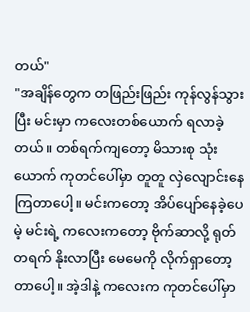တယ်"
"အချိန်တွေက တဖြည်းဖြည်း ကုန်လွန်သွားပြီး မင်းမှာ ကလေးတစ်ယောက် ရလာခဲ့တယ်။ တစ်ရက်ကျတော့ မိသားစု သုံးယောက် ကုတင်ပေါ်မှာ တူတူ လှဲလျောင်းနေကြတာပေါ့။ မင်းကတော့ အိပ်ပျော်နေခဲ့ပေမဲ့ မင်းရဲ့ ကလေးကတော့ ဗိုက်ဆာလို့ ရုတ်တရက် နိုးလာပြီး မေမေကို လိုက်ရှာတော့တာပေါ့။ အဲ့ဒါနဲ့ ကလေးက ကုတင်ပေါ်မှာ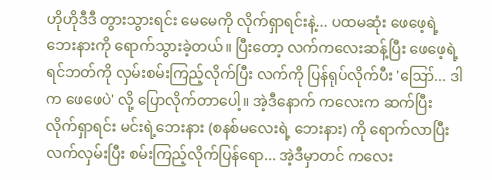ဟိုဟိုဒီဒီ တွားသွားရင်း မေမေကို လိုက်ရှာရင်းနဲ့... ပထမဆုံး ဖေဖေ့ရဲ့ ဘေးနားကို ရောက်သွားခဲ့တယ်။ ပြီးတော့ လက်ကလေးဆန့်ပြီး ဖေဖေ့ရဲ့ ရင်ဘတ်ကို လှမ်းစမ်းကြည့်လိုက်ပြီး လက်ကို ပြန်ရုပ်လိုက်ပီး 'ဪ... ဒါက ဖေဖေပဲ' လို့ ပြောလိုက်တာပေါ့။ အဲ့ဒီနောက် ကလေးက ဆက်ပြီး လိုက်ရှာရင်း မင်းရဲ့ဘေးနား (စနစ်မလေးရဲ့ ဘေးနား) ကို ရောက်လာပြီး လက်လှမ်းပြီး စမ်းကြည့်လိုက်ပြန်ရော... အဲ့ဒီမှာတင် ကလေး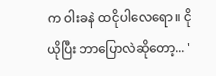က ဝါးခနဲ ထငိုပါလေရော။ ငိုယိုပြီး ဘာပြောလဲဆိုတော့... '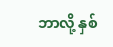ဘာလို့ နှစ်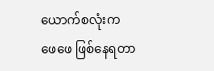ယောက်စလုံးက ဖေဖေ ဖြစ်နေရတာ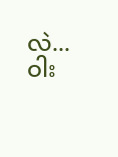လဲ... ဝါး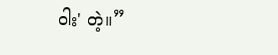ဝါး' တဲ့။”